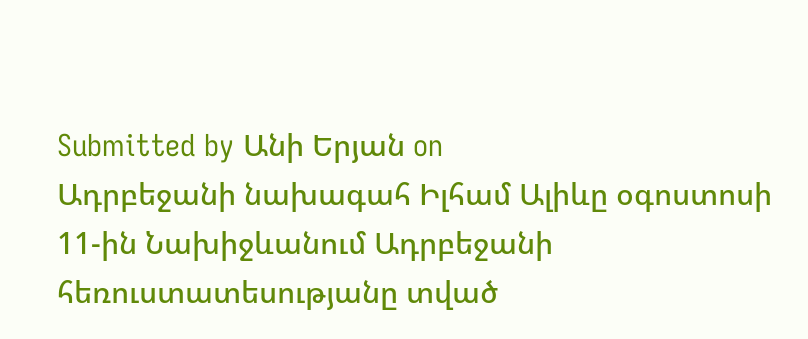Submitted by Անի Երյան on
Ադրբեջանի նախագահ Իլհամ Ալիևը օգոստոսի 11-ին Նախիջևանում Ադրբեջանի հեռուստատեսությանը տված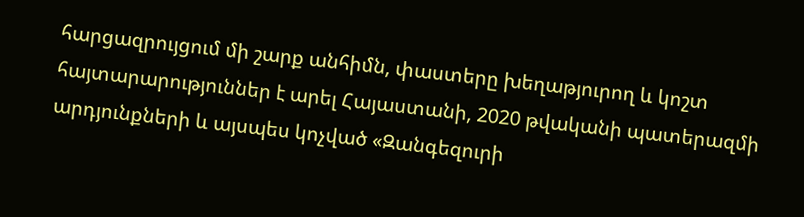հարցազրույցում մի շարք անհիմն, փաստերը խեղաթյուրող և կոշտ հայտարարություններ է արել Հայաստանի, 2020 թվականի պատերազմի արդյունքների և այսպես կոչված «Զանգեզուրի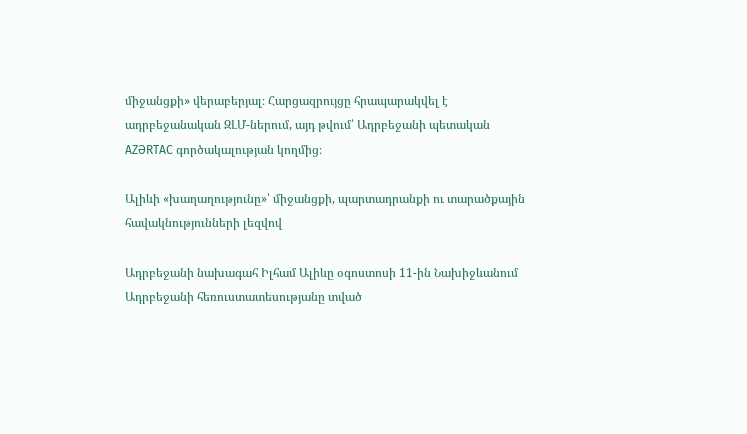միջանցքի» վերաբերյալ։ Հարցազրույցը հրապարակվել է ադրբեջանական ԶԼՄ-ներում, այդ թվում՝ Ադրբեջանի պետական AZƏRTAC գործակալության կողմից։

Ալիևի «խաղաղությունը»՝ միջանցքի, պարտադրանքի ու տարածքային հավակնությունների լեզվով

Ադրբեջանի նախագահ Իլհամ Ալիևը օգոստոսի 11-ին Նախիջևանում Ադրբեջանի հեռուստատեսությանը տված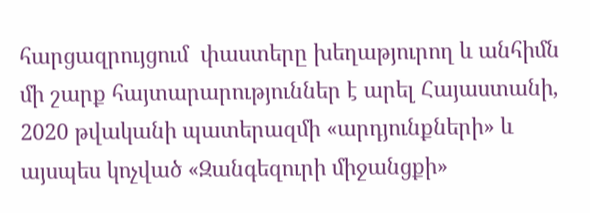հարցազրույցում  փաստերը խեղաթյուրող և անհիմն մի շարք հայտարարություններ է արել Հայաստանի, 2020 թվականի պատերազմի «արդյունքների» և այսպես կոչված «Զանգեզուրի միջանցքի»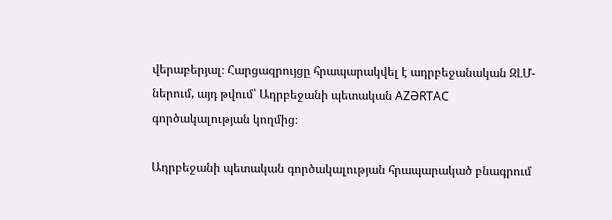վերաբերյալ։ Հարցազրույցը հրապարակվել է ադրբեջանական ԶԼՄ-ներում, այդ թվում՝ Ադրբեջանի պետական AZƏRTAC գործակալության կողմից։

Ադրբեջանի պետական գործակալության հրապարակած բնագրում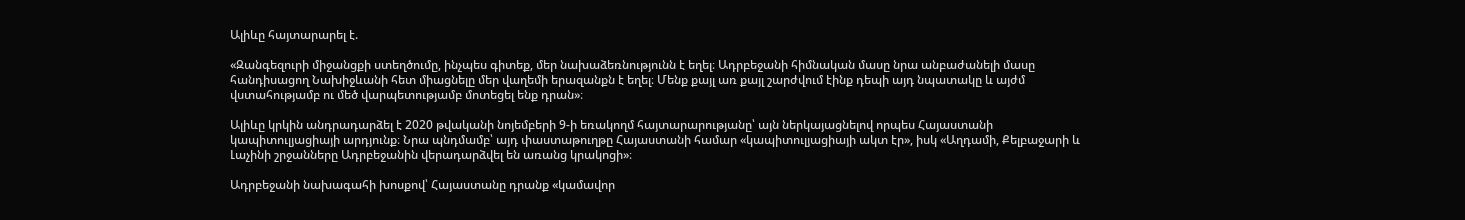Ալիևը հայտարարել է.

«Զանգեզուրի միջանցքի ստեղծումը, ինչպես գիտեք, մեր նախաձեռնությունն է եղել։ Ադրբեջանի հիմնական մասը նրա անբաժանելի մասը հանդիսացող Նախիջևանի հետ միացնելը մեր վաղեմի երազանքն է եղել։ Մենք քայլ առ քայլ շարժվում էինք դեպի այդ նպատակը և այժմ վստահությամբ ու մեծ վարպետությամբ մոտեցել ենք դրան»։

Ալիևը կրկին անդրադարձել է 2020 թվականի նոյեմբերի 9-ի եռակողմ հայտարարությանը՝ այն ներկայացնելով որպես Հայաստանի կապիտուլյացիայի արդյունք։ Նրա պնդմամբ՝ այդ փաստաթուղթը Հայաստանի համար «կապիտուլյացիայի ակտ էր», իսկ «Աղդամի, Քելբաջարի և Լաչինի շրջանները Ադրբեջանին վերադարձվել են առանց կրակոցի»։

Ադրբեջանի նախագահի խոսքով՝ Հայաստանը դրանք «կամավոր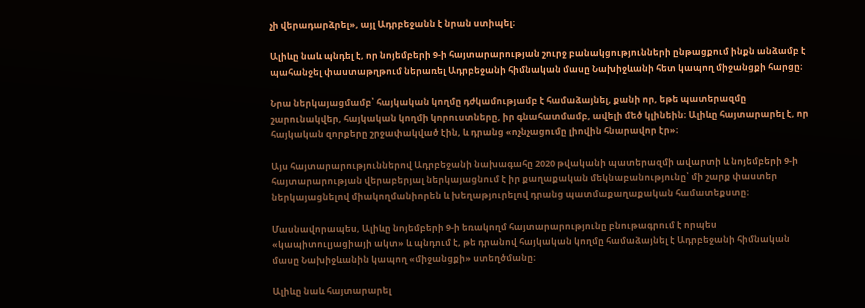չի վերադարձրել», այլ Ադրբեջանն է նրան ստիպել։

Ալիևը նաև պնդել է, որ նոյեմբերի 9-ի հայտարարության շուրջ բանակցությունների ընթացքում ինքն անձամբ է պահանջել փաստաթղթում ներառել Ադրբեջանի հիմնական մասը Նախիջևանի հետ կապող միջանցքի հարցը։

Նրա ներկայացմամբ՝ հայկական կողմը դժկամությամբ է համաձայնել, քանի որ, եթե պատերազմը շարունակվեր, հայկական կողմի կորուստները, իր գնահատմամբ, ավելի մեծ կլինեին։ Ալիևը հայտարարել է, որ հայկական զորքերը շրջափակված էին, և դրանց «ոչնչացումը լիովին հնարավոր էր»։

Այս հայտարարություններով Ադրբեջանի նախագահը 2020 թվականի պատերազմի ավարտի և նոյեմբերի 9-ի հայտարարության վերաբերյալ ներկայացնում է իր քաղաքական մեկնաբանությունը՝ մի շարք փաստեր ներկայացնելով միակողմանիորեն և խեղաթյուրելով դրանց պատմաքաղաքական համատեքստը։

Մասնավորապես, Ալիևը նոյեմբերի 9-ի եռակողմ հայտարարությունը բնութագրում է որպես «կապիտուլյացիայի ակտ» և պնդում է, թե դրանով հայկական կողմը համաձայնել է Ադրբեջանի հիմնական մասը Նախիջևանին կապող «միջանցքի» ստեղծմանը։

Ալիևը նաև հայտարարել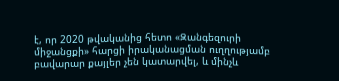է, որ 2020 թվականից հետո «Զանգեզուրի միջանցքի» հարցի իրականացման ուղղությամբ բավարար քայլեր չեն կատարվել, և մինչև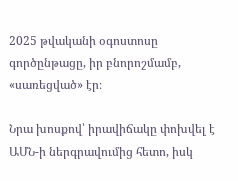2025 թվականի օգոստոսը գործընթացը, իր բնորոշմամբ, «սառեցված» էր։

Նրա խոսքով՝ իրավիճակը փոխվել է ԱՄՆ-ի ներգրավումից հետո, իսկ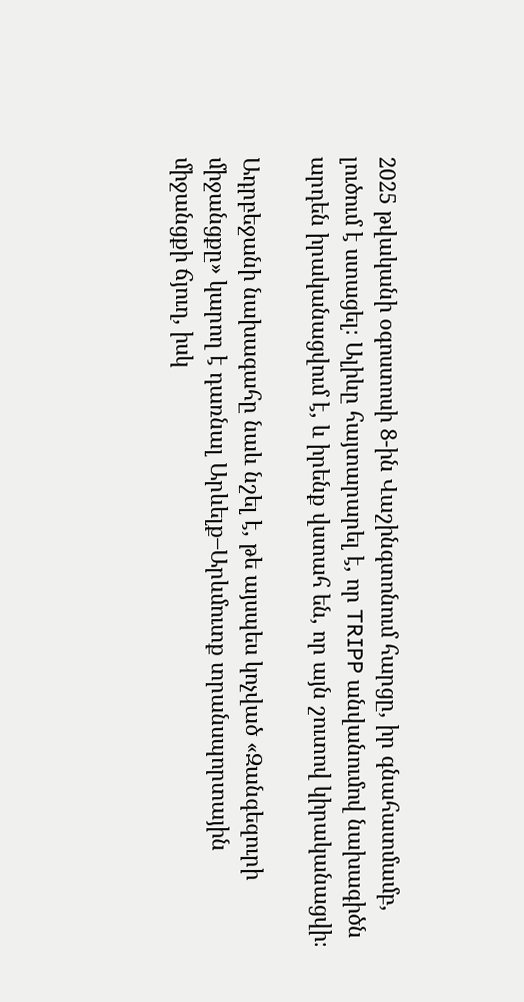2025 թվականի օգոստոսի 8-ին Վաշինգտոնում հարցը, իր գնահատմամբ, լուծում է ստացել։ Ալիևը հայտարարել է, որ TRIPP անվանումով նախագիծն արդեն իրականացվում է, և իրենք վստահ են, որ այն շուտով կիրականացվի։

Ադրբեջանի նախագահը նաև նշել է, թե այսպես կոչված «Զանգեզուրի միջանցքը» կարող է դառնալ Արևելք–Արևմուտք տրանսպորտային միջանցքի ճյուղ, իսկ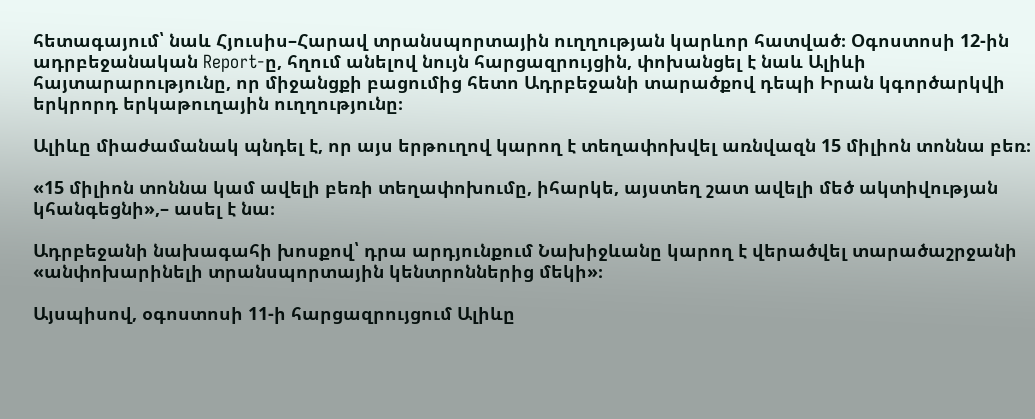հետագայում՝ նաև Հյուսիս–Հարավ տրանսպորտային ուղղության կարևոր հատված։ Օգոստոսի 12-ին ադրբեջանական Report-ը, հղում անելով նույն հարցազրույցին, փոխանցել է նաև Ալիևի հայտարարությունը, որ միջանցքի բացումից հետո Ադրբեջանի տարածքով դեպի Իրան կգործարկվի երկրորդ երկաթուղային ուղղությունը։

Ալիևը միաժամանակ պնդել է, որ այս երթուղով կարող է տեղափոխվել առնվազն 15 միլիոն տոննա բեռ։

«15 միլիոն տոննա կամ ավելի բեռի տեղափոխումը, իհարկե, այստեղ շատ ավելի մեծ ակտիվության կհանգեցնի»,– ասել է նա։

Ադրբեջանի նախագահի խոսքով՝ դրա արդյունքում Նախիջևանը կարող է վերածվել տարածաշրջանի «անփոխարինելի տրանսպորտային կենտրոններից մեկի»։

Այսպիսով, օգոստոսի 11-ի հարցազրույցում Ալիևը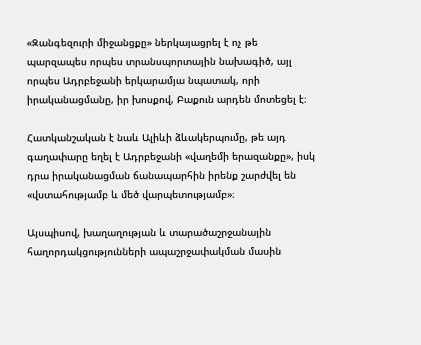«Զանգեզուրի միջանցքը» ներկայացրել է ոչ թե պարզապես որպես տրանսպորտային նախագիծ, այլ որպես Ադրբեջանի երկարամյա նպատակ, որի իրականացմանը, իր խոսքով, Բաքուն արդեն մոտեցել է։

Հատկանշական է նաև Ալիևի ձևակերպումը, թե այդ գաղափարը եղել է Ադրբեջանի «վաղեմի երազանքը», իսկ դրա իրականացման ճանապարհին իրենք շարժվել են «վստահությամբ և մեծ վարպետությամբ»։

Այսպիսով, խաղաղության և տարածաշրջանային հաղորդակցությունների ապաշրջափակման մասին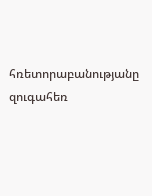հռետորաբանությանը զուգահեռ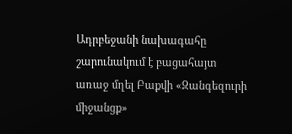Ադրբեջանի նախագահը շարունակում է բացահայտ առաջ մղել Բաքվի «Զանգեզուրի միջանցք»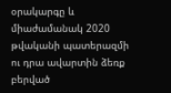օրակարգը և միաժամանակ 2020 թվականի պատերազմի ու դրա ավարտին ձեռք բերված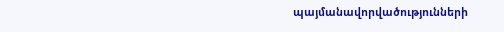պայմանավորվածությունների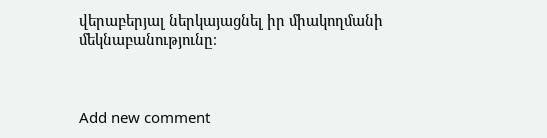վերաբերյալ ներկայացնել իր միակողմանի մեկնաբանությունը։



Add new comment